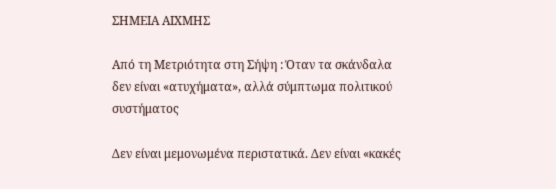ΣΗΜΕΙΑ ΑΙΧΜΗΣ

Από τη Μετριότητα στη Σήψη : Όταν τα σκάνδαλα δεν είναι «ατυχήματα», αλλά σύμπτωμα πολιτικού συστήματος

Δεν είναι μεμονωμένα περιστατικά. Δεν είναι «κακές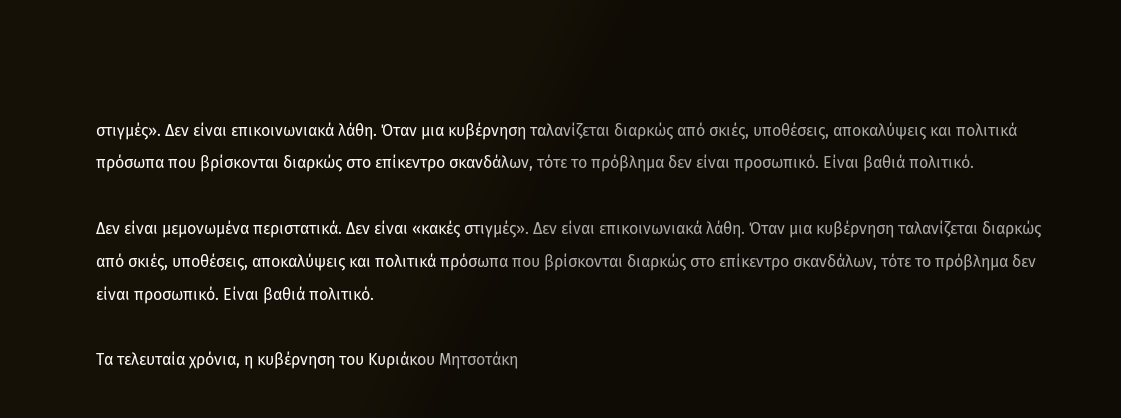στιγμές». Δεν είναι επικοινωνιακά λάθη. Όταν μια κυβέρνηση ταλανίζεται διαρκώς από σκιές, υποθέσεις, αποκαλύψεις και πολιτικά πρόσωπα που βρίσκονται διαρκώς στο επίκεντρο σκανδάλων, τότε το πρόβλημα δεν είναι προσωπικό. Είναι βαθιά πολιτικό.

Δεν είναι μεμονωμένα περιστατικά. Δεν είναι «κακές στιγμές». Δεν είναι επικοινωνιακά λάθη. Όταν μια κυβέρνηση ταλανίζεται διαρκώς από σκιές, υποθέσεις, αποκαλύψεις και πολιτικά πρόσωπα που βρίσκονται διαρκώς στο επίκεντρο σκανδάλων, τότε το πρόβλημα δεν είναι προσωπικό. Είναι βαθιά πολιτικό.

Τα τελευταία χρόνια, η κυβέρνηση του Κυριάκου Μητσοτάκη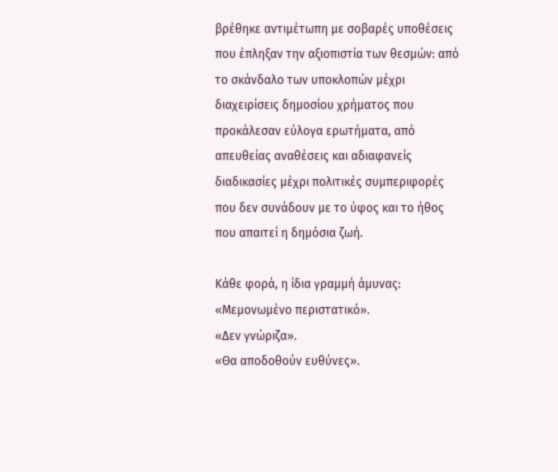βρέθηκε αντιμέτωπη με σοβαρές υποθέσεις που έπληξαν την αξιοπιστία των θεσμών: από το σκάνδαλο των υποκλοπών μέχρι διαχειρίσεις δημοσίου χρήματος που προκάλεσαν εύλογα ερωτήματα, από απευθείας αναθέσεις και αδιαφανείς διαδικασίες μέχρι πολιτικές συμπεριφορές που δεν συνάδουν με το ύφος και το ήθος που απαιτεί η δημόσια ζωή.

Κάθε φορά, η ίδια γραμμή άμυνας:
«Μεμονωμένο περιστατικό».
«Δεν γνώριζα».
«Θα αποδοθούν ευθύνες».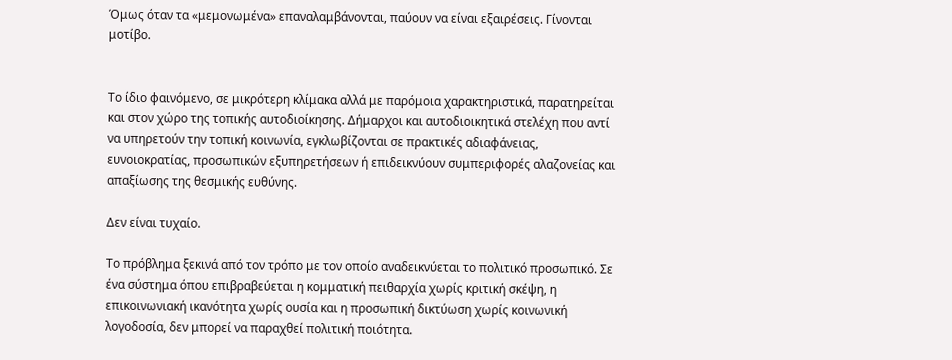Όμως όταν τα «μεμονωμένα» επαναλαμβάνονται, παύουν να είναι εξαιρέσεις. Γίνονται μοτίβο.


Το ίδιο φαινόμενο, σε μικρότερη κλίμακα αλλά με παρόμοια χαρακτηριστικά, παρατηρείται και στον χώρο της τοπικής αυτοδιοίκησης. Δήμαρχοι και αυτοδιοικητικά στελέχη που αντί να υπηρετούν την τοπική κοινωνία, εγκλωβίζονται σε πρακτικές αδιαφάνειας, ευνοιοκρατίας, προσωπικών εξυπηρετήσεων ή επιδεικνύουν συμπεριφορές αλαζονείας και απαξίωσης της θεσμικής ευθύνης.

Δεν είναι τυχαίο.

Το πρόβλημα ξεκινά από τον τρόπο με τον οποίο αναδεικνύεται το πολιτικό προσωπικό. Σε ένα σύστημα όπου επιβραβεύεται η κομματική πειθαρχία χωρίς κριτική σκέψη, η επικοινωνιακή ικανότητα χωρίς ουσία και η προσωπική δικτύωση χωρίς κοινωνική λογοδοσία, δεν μπορεί να παραχθεί πολιτική ποιότητα.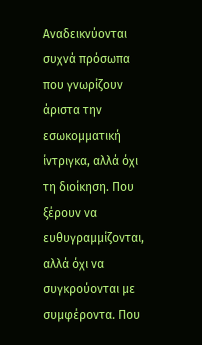Αναδεικνύονται συχνά πρόσωπα που γνωρίζουν άριστα την εσωκομματική ίντριγκα, αλλά όχι τη διοίκηση. Που ξέρουν να ευθυγραμμίζονται, αλλά όχι να συγκρούονται με συμφέροντα. Που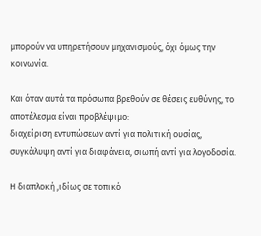μπορούν να υπηρετήσουν μηχανισμούς, όχι όμως την κοινωνία.

Και όταν αυτά τα πρόσωπα βρεθούν σε θέσεις ευθύνης, το αποτέλεσμα είναι προβλέψιμο:
διαχείριση εντυπώσεων αντί για πολιτική ουσίας, συγκάλυψη αντί για διαφάνεια, σιωπή αντί για λογοδοσία.

Η διαπλοκή ,ιδίως σε τοπικό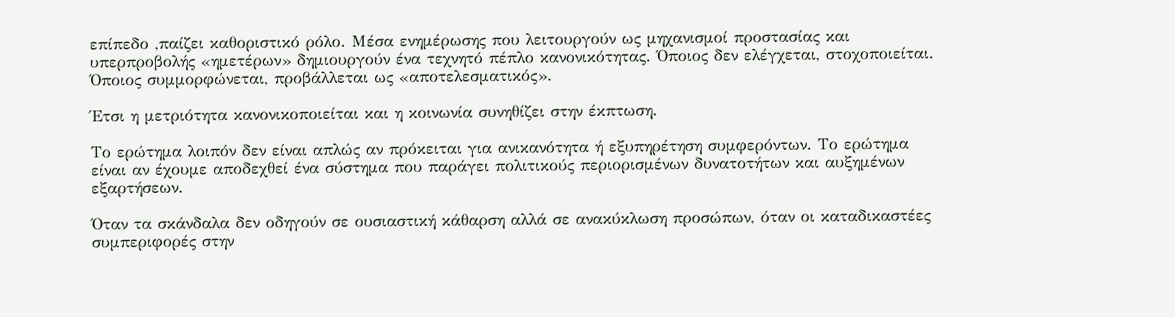επίπεδο ,παίζει καθοριστικό ρόλο. Μέσα ενημέρωσης που λειτουργούν ως μηχανισμοί προστασίας και υπερπροβολής «ημετέρων» δημιουργούν ένα τεχνητό πέπλο κανονικότητας. Όποιος δεν ελέγχεται, στοχοποιείται. Όποιος συμμορφώνεται, προβάλλεται ως «αποτελεσματικός».

Έτσι η μετριότητα κανονικοποιείται και η κοινωνία συνηθίζει στην έκπτωση.

Το ερώτημα λοιπόν δεν είναι απλώς αν πρόκειται για ανικανότητα ή εξυπηρέτηση συμφερόντων. Το ερώτημα είναι αν έχουμε αποδεχθεί ένα σύστημα που παράγει πολιτικούς περιορισμένων δυνατοτήτων και αυξημένων εξαρτήσεων.

Όταν τα σκάνδαλα δεν οδηγούν σε ουσιαστική κάθαρση αλλά σε ανακύκλωση προσώπων, όταν οι καταδικαστέες συμπεριφορές στην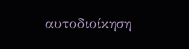αυτοδιοίκηση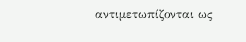αντιμετωπίζονται ως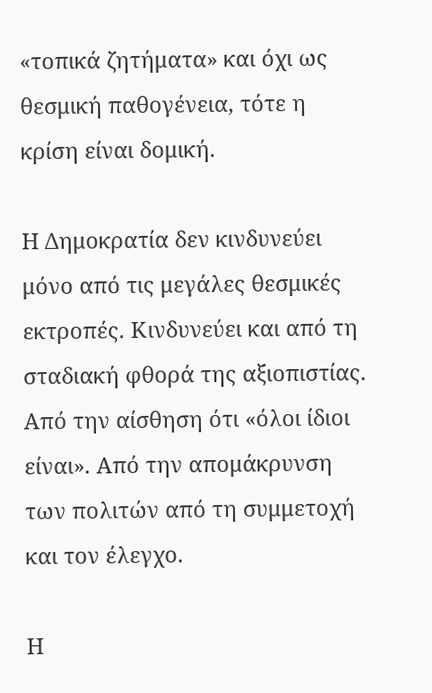«τοπικά ζητήματα» και όχι ως θεσμική παθογένεια, τότε η κρίση είναι δομική.

Η Δημοκρατία δεν κινδυνεύει μόνο από τις μεγάλες θεσμικές εκτροπές. Κινδυνεύει και από τη σταδιακή φθορά της αξιοπιστίας. Από την αίσθηση ότι «όλοι ίδιοι είναι». Από την απομάκρυνση των πολιτών από τη συμμετοχή και τον έλεγχο.

Η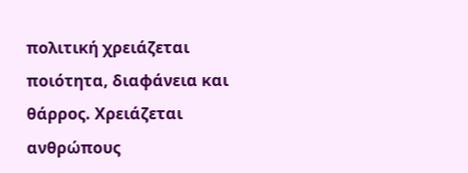πολιτική χρειάζεται ποιότητα, διαφάνεια και θάρρος. Χρειάζεται ανθρώπους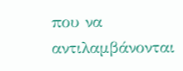που να αντιλαμβάνονται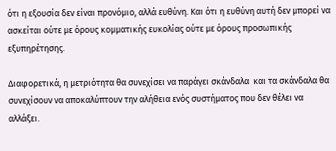ότι η εξουσία δεν είναι προνόμιο, αλλά ευθύνη. Και ότι η ευθύνη αυτή δεν μπορεί να ασκείται ούτε με όρους κομματικής ευκολίας ούτε με όρους προσωπικής εξυπηρέτησης.

Διαφορετικά, η μετριότητα θα συνεχίσει να παράγει σκάνδαλα  και τα σκάνδαλα θα συνεχίσουν να αποκαλύπτουν την αλήθεια ενός συστήματος που δεν θέλει να αλλάξει.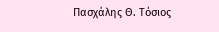Πασχάλης Θ. Τόσιος